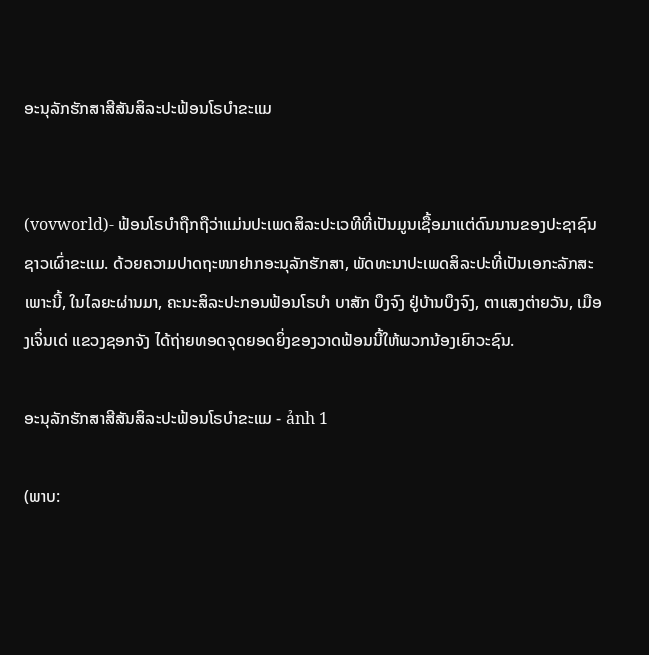ອະນຸລັກຮັກສາສີສັນສິລະປະຟ້ອນໂຣບຳຂະແມ


(vovworld)- ຟ້ອນໂຣບຳຖືກຖືວ່າແມ່ນປະເພດສິລະປະເວທີທີ່ເປັນມູນເຊື້ອມາແຕ່ດົນນານຂອງປະຊາຊົນຊາວເຜົ່າຂະແມ. ດ້ວຍຄວາມປາດຖະໜາຢາກອະນຸລັກຮັກສາ, ພັດທະນາປະເພດສິລະປະທີ່ເປັນເອກະລັກສະເພາະນີ້, ໃນໄລຍະຜ່ານມາ, ຄະນະສິລະປະກອນຟ້ອນໂຣບຳ ບາສັກ ບຶງຈົງ ຢູ່ບ້ານບຶງຈົງ, ຕາແສງຕ່າຍວັນ, ເມືອງເຈິ່ນເດ່ ແຂວງຊອກຈັງ ໄດ້ຖ່າຍທອດຈຸດຍອດຍິ່ງຂອງວາດຟ້ອນນີ້ໃຫ້ພວກນ້ອງເຍົາວະຊົນ.

ອະນຸລັກຮັກສາສີສັນສິລະປະຟ້ອນໂຣບຳຂະແມ - ảnh 1

(ພາບ: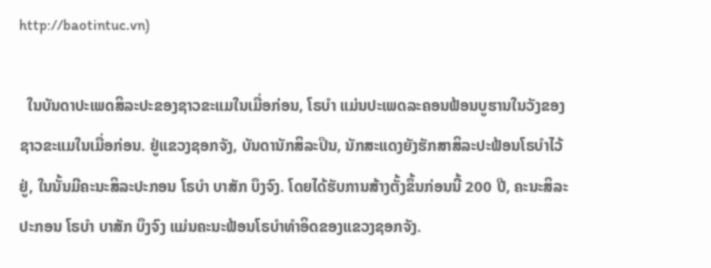http://baotintuc.vn)

  ໃນບັນດາປະເພດສິລະປະຂອງຊາວຂະແມໃນເມື່ອກ່ອນ, ໂຣບຳ ແມ່ນປະເພດລະຄອນຟ້ອນບູຮານໃນວັງຂອງຊາວຂະແມໃນເມື່ອກ່ອນ. ຢູ່ແຂວງຊອກຈັງ, ບັນດານັກສິລະປິນ, ນັກສະແດງຍັງຮັກສາສິລະປະຟ້ອນໂຣບຳໄວ້ຢູ່, ໃນນັ້ນມີຄະນະສິລະປະກອນ ໂຣບຳ ບາສັກ ບຶງຈົງ. ໂດຍໄດ້ຮັບການສ້າງຕັ້ງຂຶ້ນກ່ອນນີ້ 200 ປີ, ຄະນະສິລະປະກອນ ໂຣບຳ ບາສັກ ບຶງຈົງ ແມ່ນຄະນະຟ້ອນໂຣບຳທຳອິດຂອງແຂວງຊອກຈັງ.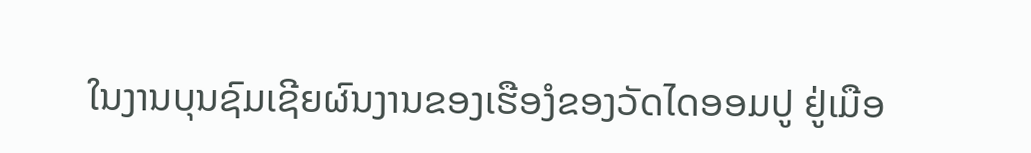ໃນງານບຸນຊົມເຊີຍຜົນງານຂອງເຮືອງໍຂອງວັດໄດອອມປູ ຢູ່ເມືອ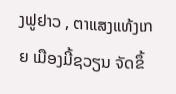ງຟູຢາວ , ຕາແສງແທ້ງເກຍ ເມືອງມີ້ຊວຽນ ຈັດຂຶ້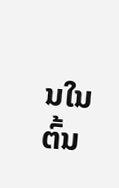ນໃນຕົ້ນ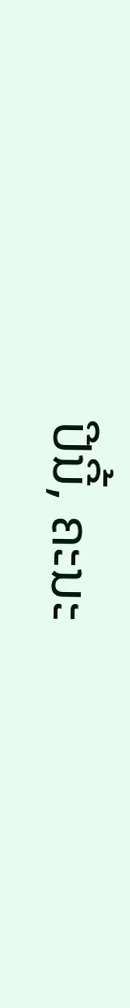ປີນີ້, ຄະນະ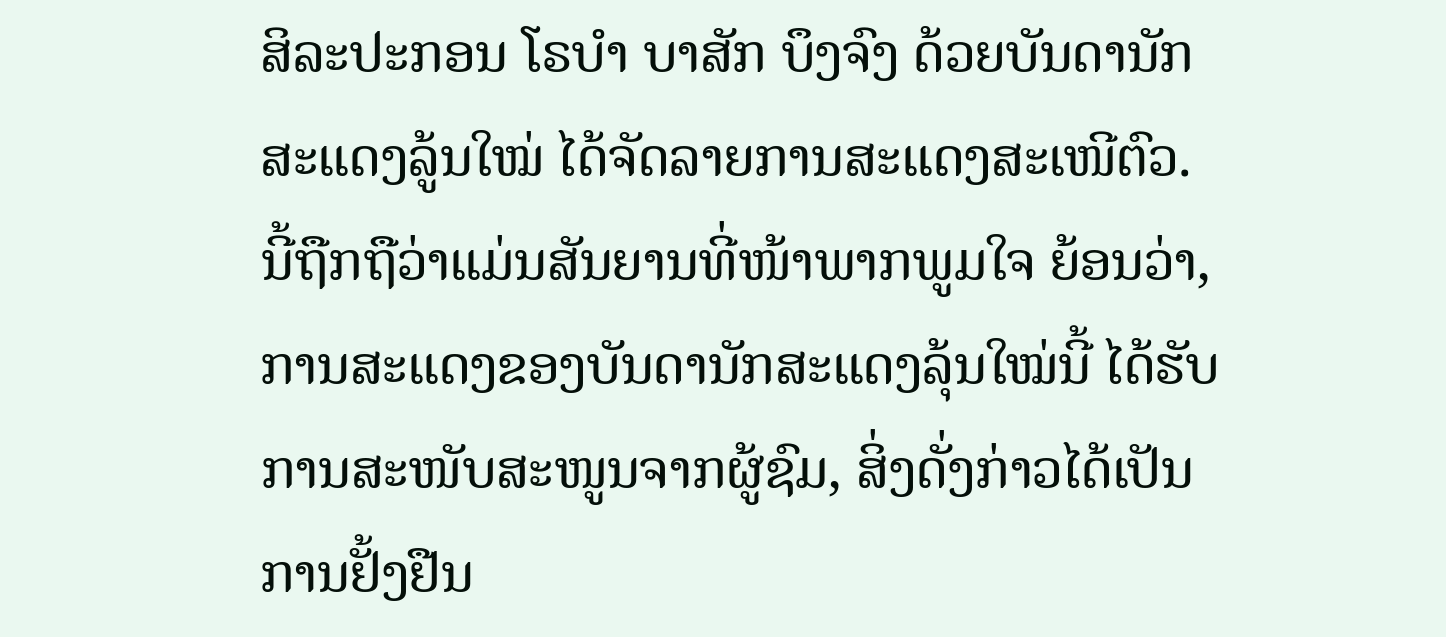ສິລະປະກອນ ໂຣບຳ ບາສັກ ບຶງຈົງ ດ້ວຍບັນດານັກສະແດງລູ້ນໃໝ່ ໄດ້ຈັດລາຍການສະແດງສະເໜີຕົວ. ນີ້ຖືກຖືວ່າແມ່ນສັນຍານທີ່ໜ້າພາກພູມໃຈ ຍ້ອນວ່າ, ການສະແດງຂອງບັນດານັກສະແດງລຸ້ນໃໝ່ນີ້ ໄດ້ຮັບການສະໜັບສະໜູນຈາກຜູ້ຊົມ, ສິ່ງດັ່ງກ່າວໄດ້ເປັນການຢັ້ງຢືນ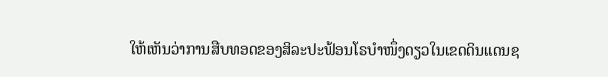ໃຫ້ເຫັນວ່າການສືບທອດຂອງສິລະປະຟ້ອນໂຣບຳໜຶ່ງດຽວໃນເຂດດິນແດນຊ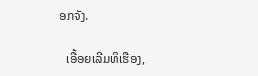ອກຈັງ.

  ເອື້ອຍເລີມທິເຮືອງ,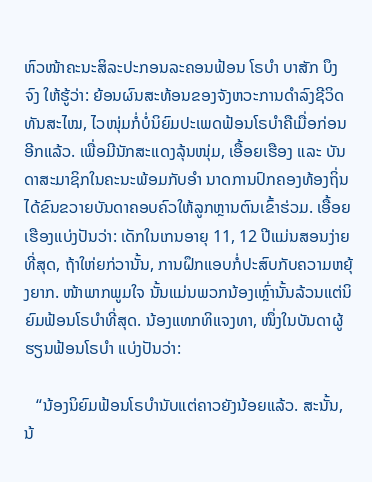ຫົວໜ້າຄະນະສິລະປະກອນລະຄອນຟ້ອນ ໂຣບຳ ບາສັກ ບຶງຈົງ ໃຫ້ຮູ້ວ່າ: ຍ້ອນຜົນສະທ້ອນຂອງຈັງຫວະການດຳລົງຊີວິດທັນສະໄໝ, ໄວໜຸ່ມກໍ່ບໍ່ນິຍົມປະເພດຟ້ອນໂຣບຳຄືເມື່ອກ່ອນອີກແລ້ວ. ເພື່ອມີນັກສະແດງລຸ້ນໜຸ່ມ, ເອື້ອຍເຮືອງ ແລະ ບັນດາສະມາຊິກໃນຄະນະພ້ອມກັບອຳ ນາດການປົກຄອງທ້ອງຖິ່ນ ໄດ້ຂົນຂວາຍບັນດາຄອບຄົວໃຫ້ລູກຫຼານຕົນເຂົ້າຮ່ວມ. ເອື້ອຍເຮືອງແບ່ງປັນວ່າ: ເດັກໃນເກນອາຍຸ 11, 12 ປີແມ່ນສອນງ່າຍທີ່ສຸດ, ຖ້າໃຫ່ຍກ່ວານັ້ນ, ການຝຶກແອບກໍ່ປະສົບກັບຄວາມຫຍຸ້ງຍາກ. ໜ້າພາກພູມໃຈ ນັ້ນແມ່ນພວກນ້ອງເຫຼົ່ານັ້ນລ້ວນແຕ່ນິຍົມຟ້ອນໂຣບຳທີ່ສຸດ. ນ້ອງແທກທິແຈງທາ, ໜຶ່ງໃນບັນດາຜູ້ຮຽນຟ້ອນໂຣບຳ ແບ່ງປັນວ່າ:

   “ນ້ອງນິຍົມຟ້ອນໂຣບຳນັບແຕ່ຄາວຍັງນ້ອຍແລ້ວ. ສະນັ້ນ, ນ້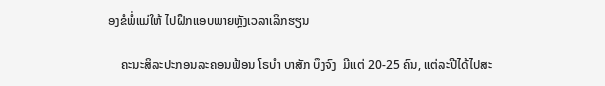ອງຂໍພໍ່ແມ່ໃຫ້ ໄປຝຶກແອບພາຍຫຼັງເວລາເລິກຮຽນ

    ຄະນະສິລະປະກອນລະຄອນຟ້ອນ ໂຣບຳ ບາສັກ ບຶງຈົງ  ມີແຕ່ 20-25 ຄົນ, ແຕ່ລະປີໄດ້ໄປສະ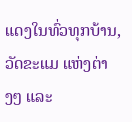ແດງໃນທົ່ວທຸກບ້ານ, ວັດຂະແມ ແຫ່ງຕ່າງໆ ແລະ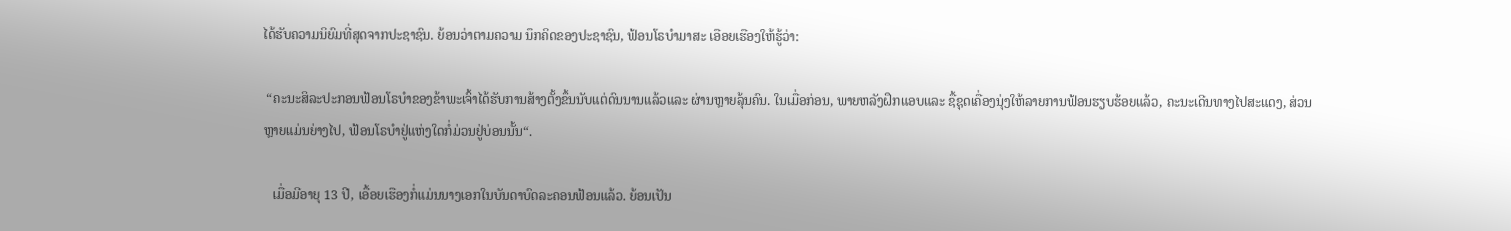ໄດ້ຮັບຄວາມນິຍົມທີ່ສຸດຈາກປະຊາຊົນ. ຍ້ອນວ່າຕາມຄວາມ ນຶກຄິດຂອງປະຊາຊົນ, ຟ້ອນໂຣບຳມາສະ ເອືອຍເຮືອງໃຫ້ຮູ້ວ່າ:

 “ຄະນະສິລະປະກອນຟ້ອນໂຣບຳຂອງຂ້າພະເຈົ້າໄດ້ຮັບການສ້າງຕັ້ງຂຶ້ນນັບແຕ່ດົນນານແລ້ວແລະ ຜ່ານຫຼາຍລຸ້ນຄົນ. ໃນເມື່ອກ່ອນ, ພາຍຫລັງຝຶກແອບແລະ ຊື້ຊຸດເຄື່ອງນຸ່ງໃຫ້ລາຍການຟ້ອນຮຽບຮ້ອຍແລ້ວ, ຄະນະເດີນທາງໄປສະແດງ, ສ່ວນຫຼາຍແມ່ນຍ່າງໄປ, ຟ້ອນໂຣບຳຢູ່ແຫ່ງໃດກໍ່ມ່ວນຢູ່ບ່ອນນັ້ນ“.

   ເມື່ອມີອາຍຸ 13 ປີ, ເອື້ອຍເຮືອງກໍ່ແມ່ນນາງເອກໃນບັນດາບົດລະຄອນຟ້ອນແລ້ວ. ຍ້ອນເປັນ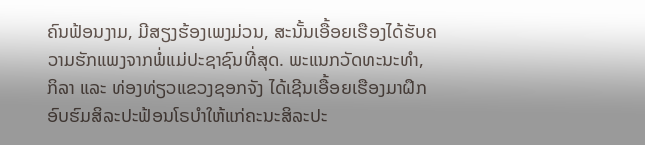ຄົນຟ້ອນງາມ, ມີສຽງຮ້ອງເພງມ່ວນ, ສະນັ້ນເອື້ອຍເຮືອງໄດ້ຮັບຄວາມຮັກແພງຈາກພໍ່ແມ່ປະຊາຊົນທີ່ສຸດ. ພະແນກວັດທະນະທຳ, ກິລາ ແລະ ທ່ອງທ່ຽວແຂວງຊອກຈັງ ໄດ້ເຊີນເອື້ອຍເຮືອງມາຝຶກອົບຮົມສິລະປະຟ້ອນໂຣບຳໃຫ້ແກ່ຄະນະສິລະປະ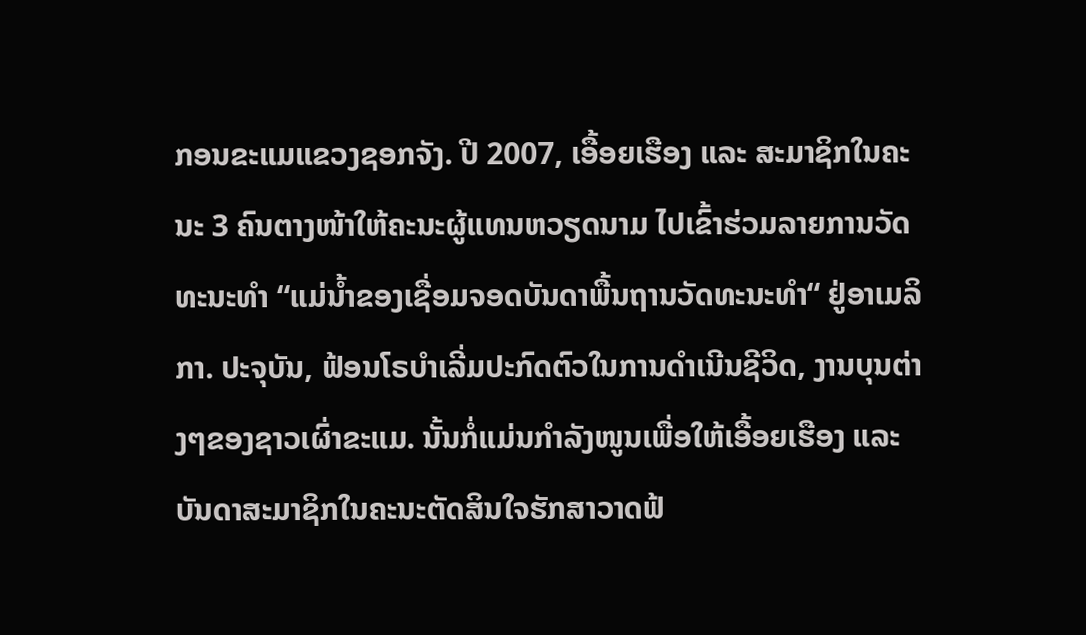ກອນຂະແມແຂວງຊອກຈັງ. ປີ 2007, ເອື້ອຍເຮືອງ ແລະ ສະມາຊິກໃນຄະນະ 3 ຄົນຕາງໜ້າໃຫ້ຄະນະຜູ້ແທນຫວຽດນາມ ໄປເຂົ້າຮ່ວມລາຍການວັດທະນະທຳ “ແມ່ນ້ຳຂອງເຊື່ອມຈອດບັນດາພື້ນຖານວັດທະນະທຳ“ ຢູ່ອາເມລິກາ. ປະຈຸບັນ, ຟ້ອນໂຣບຳເລີ່ມປະກົດຕົວໃນການດຳເນີນຊີວິດ, ງານບຸນຕ່າງໆຂອງຊາວເຜົ່າຂະແມ. ນັ້ນກໍ່ແມ່ນກຳລັງໜູນເພື່ອໃຫ້ເອື້ອຍເຮືອງ ແລະ ບັນດາສະມາຊິກໃນຄະນະຕັດສິນໃຈຮັກສາວາດຟ້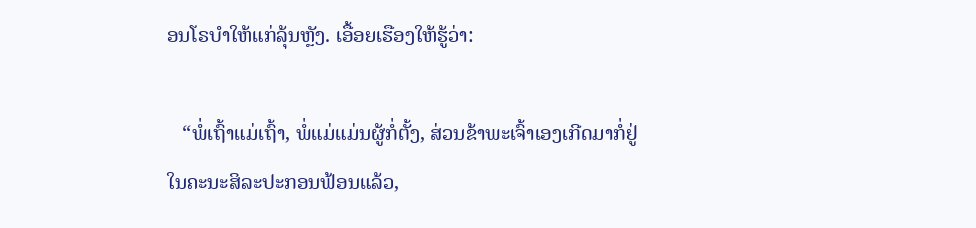ອນໂຣບຳໃຫ້ແກ່ລຸ້ນຫຼັງ. ເອື້ອຍເຮືອງໃຫ້ຮູ້ວ່າ:

   “ພໍ່ເຖົ້າແມ່ເຖົ້າ, ພໍ່ແມ່ແມ່ນຜູ້ກໍ່ຕັ້ງ, ສ່ວນຂ້າພະເຈົ້າເອງເກີດມາກໍ່ຢູ່ໃນຄະນະສິລະປະກອນຟ້ອນແລ້ວ,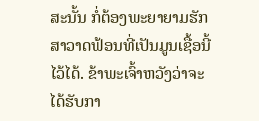ສະນັ້ນ ກໍ່ຕ້ອງພະຍາຍາມຮັກສາວາດຟ້ອນທີ່ເປັນມູນເຊື້ອນີ້ໄວ້ໄດ້. ຂ້າພະເຈົ້າຫວັງວ່າຈະໄດ້ຮັບກາ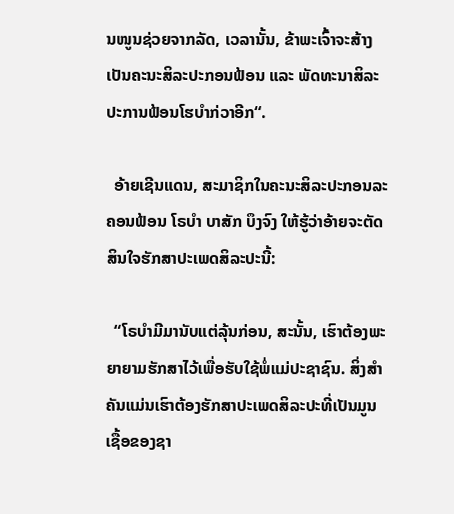ນໜູນຊ່ວຍຈາກລັດ, ເວລານັ້ນ, ຂ້າພະເຈົ້າຈະສ້າງເປັນຄະນະສິລະປະກອນຟ້ອນ ແລະ ພັດທະນາສິລະປະການຟ້ອນໂຮບຳກ່ວາອີກ“.

  ອ້າຍເຊີນແດນ, ສະມາຊິກໃນຄະນະສິລະປະກອນລະຄອນຟ້ອນ ໂຣບຳ ບາສັກ ບຶງຈົງ ໃຫ້ຮູ້ວ່າອ້າຍຈະຕັດສິນໃຈຮັກສາປະເພດສິລະປະນີ້:

  “ໂຣບຳມີມານັບແຕ່ລຸ້ນກ່ອນ, ສະນັ້ນ, ເຮົາຕ້ອງພະຍາຍາມຮັກສາໄວ້ເພື່ອຮັບໃຊ້ພໍ່ແມ່ປະຊາຊົນ. ສິ່ງສຳຄັນແມ່ນເຮົາຕ້ອງຮັກສາປະເພດສິລະປະທີ່ເປັນມູນເຊື້ອຂອງຊາ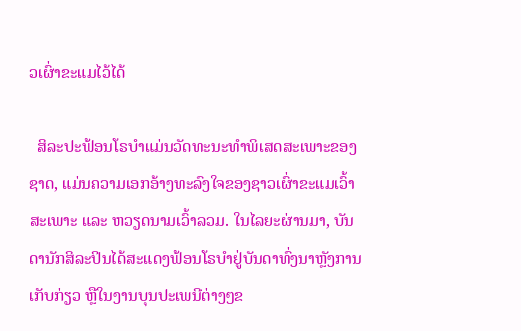ວເຜົ່າຂະແມໄວ້ໄດ້

  ສິລະປະຟ້ອນໂຣບຳແມ່ນວັດທະນະທຳພິເສດສະເພາະຂອງຊາດ, ແມ່ນຄວາມເອກອ້າງທະລົງໃຈຂອງຊາວເຜົ່າຂະແມເວົ້າສະເພາະ ແລະ ຫວຽດນາມເວົ້າລວມ. ໃນໄລຍະຜ່ານມາ, ບັນດານັກສິລະປິນໄດ້ສະແດງຟ້ອນໂຣບຳຢູ່ບັນດາທົ່ງນາຫຼັງການເກັບກ່ຽວ ຫຼືໃນງານບຸນປະເພນີຕ່າງໆຂ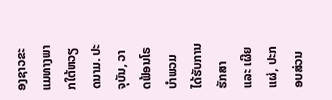ອງຊາວຂະແມທາງພາກໃຕ້ຫວຽດນາມ. ປະຈຸບັນ, ວາດຟ້ອນໂຣບຳພວມໄດ້ຮັບການຮັກສາ ແລະ ເຜີຍແຜ່, ປະກອບສ່ວນ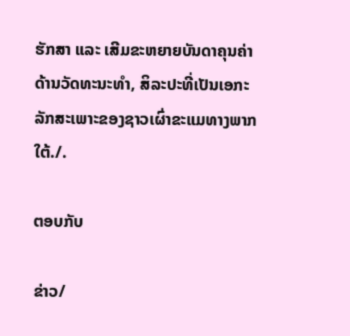ຮັກສາ ແລະ ເສີມຂະຫຍາຍບັນດາຄຸນຄ່າດ້ານວັດທະນະທຳ, ສິລະປະທີ່ເປັນເອກະລັກສະເພາະຂອງຊາວເຜົ່າຂະແມທາງພາກໃຕ້./.

ຕອບກັບ

ຂ່າວ/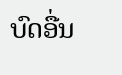ບົດອື່ນ